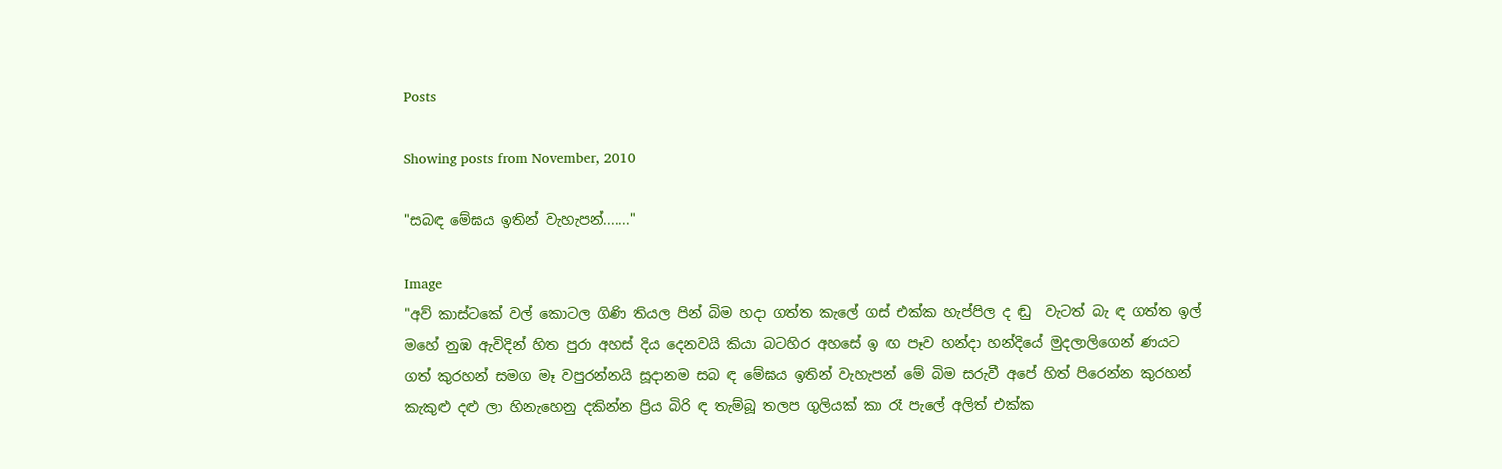Posts

Showing posts from November, 2010

"සබඳ මේඝය ඉතින් වැහැපන්......."

Image
"අව් කාස්ටකේ වල් කොටල ගිණි තියල පින් බිම හදා ගත්ත කැලේ ගස් එක්ක හැප්පිල ද ඬු  වැටත් බැ ඳ ගත්ත ඉල් මහේ නුඹ ඇවිදින් හිත පුරා අහස් දිය දෙනවයි කියා බටහිර අහසේ ඉ ඟ පෑව හන්දා හන්දියේ මුදලාලිගෙන් ණයට ගත් කුරහන් සමග මෑ වපුරන්නයි සූදානම සබ ඳ මේඝය ඉතින් වැහැපන් මේ බිම සරුවී අපේ හිත් පිරෙන්න කුරහන් කැකුළු දළු ලා හිනැහෙනු දකින්න ප්‍රිය බිරි ඳ තැම්බූ තලප ගුලියක් කා රෑ පැලේ අලිත් එක්ක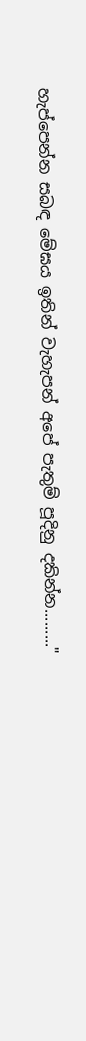හැප්පෙන්න සබඳ මේඝය ඉතින් වැහැපන් අපේ පැතුම් පූදිනු දකින්න........."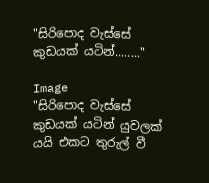"සිරිපොද වැස්සේ කුඩයක් යටින්........"

Image
"සිරිපොද වැස්සේ කුඩයක් යටින් යුවලක් යයි එකට තුරුල් වී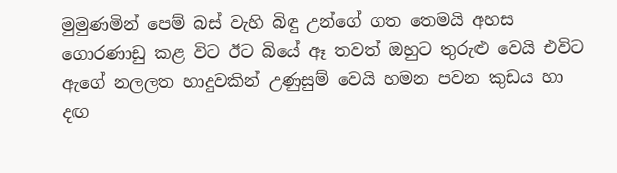මුමුණමින් පෙම් බස් වැහි බිඳු උන්ගේ ගත තෙමයි අහස ගොරණාඩු කළ විට ඊට බියේ ඈ තවත් ඔහුට තුරුළු වෙයි එවිට ඇගේ නලලත හාදුවකින් උණුසුම් වෙයි හමන පවන කුඩය හා දඟ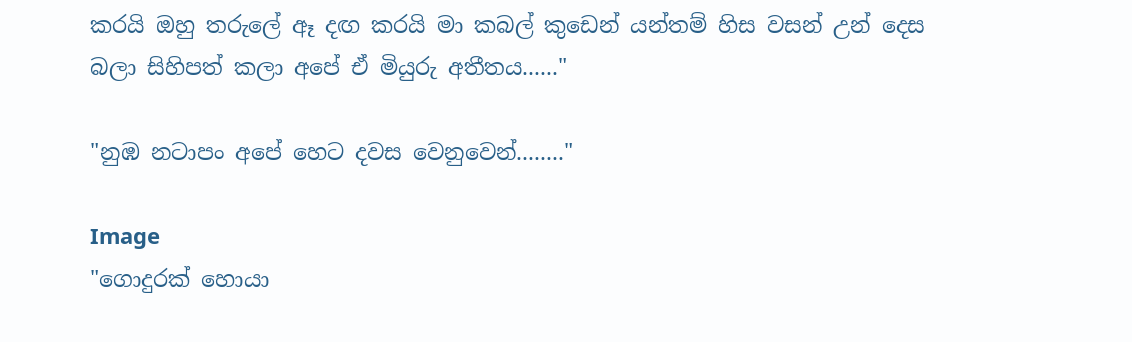කරයි ඔහු තරුලේ ඈ දඟ කරයි මා කබල් කුඩෙන් යන්තම් හිස වසන් උන් දෙස බලා සිහිපත් කලා අපේ ඒ මියුරු අතීතය......"

"නුඹ නටාපං අපේ හෙට දවස වෙනුවෙන්........"

Image
"ගොදුරක් හොයා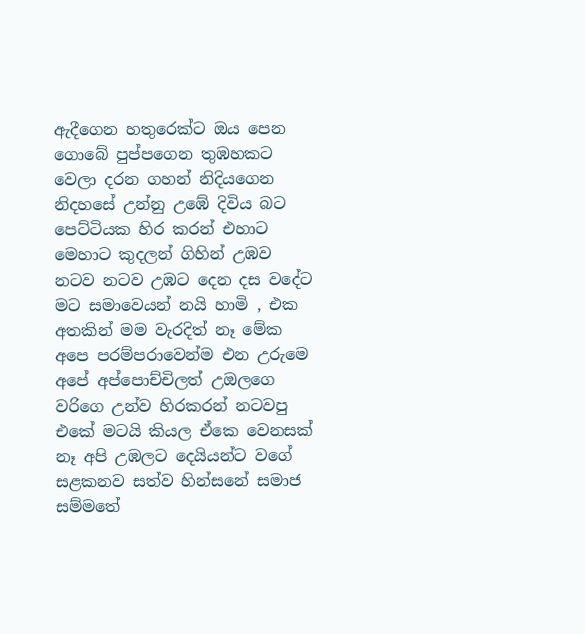ඇදීගෙන හතුරෙක්ට ඔය පෙන ගොබේ පුප්පගෙන තුඹහකට වෙලා දරන ගහන් නිදියගෙන නිදහසේ උන්නු උඹේ දිවිය බට පෙට්ටියක හිර කරන් එහාට මෙහාට කුදලන් ගිහින් උඹව නටව නටව උඹට දෙන දස වදේට මට සමාවෙයන් නයි හාමි , එක අතකින් මම වැරදිත් නෑ මේක අපෙ පරම්පරාවෙන්ම එන උරුමෙ අපේ අප්පොච්චිලත් උඔලගෙ වරිගෙ උන්ව හිරකරන් නටවපු එකේ මටයි කියල ඒකෙ වෙනසක් නෑ අපි උඹලට දෙයියන්ට වගේ සළකනව සත්ව හින්සනේ සමාජ සම්මතේ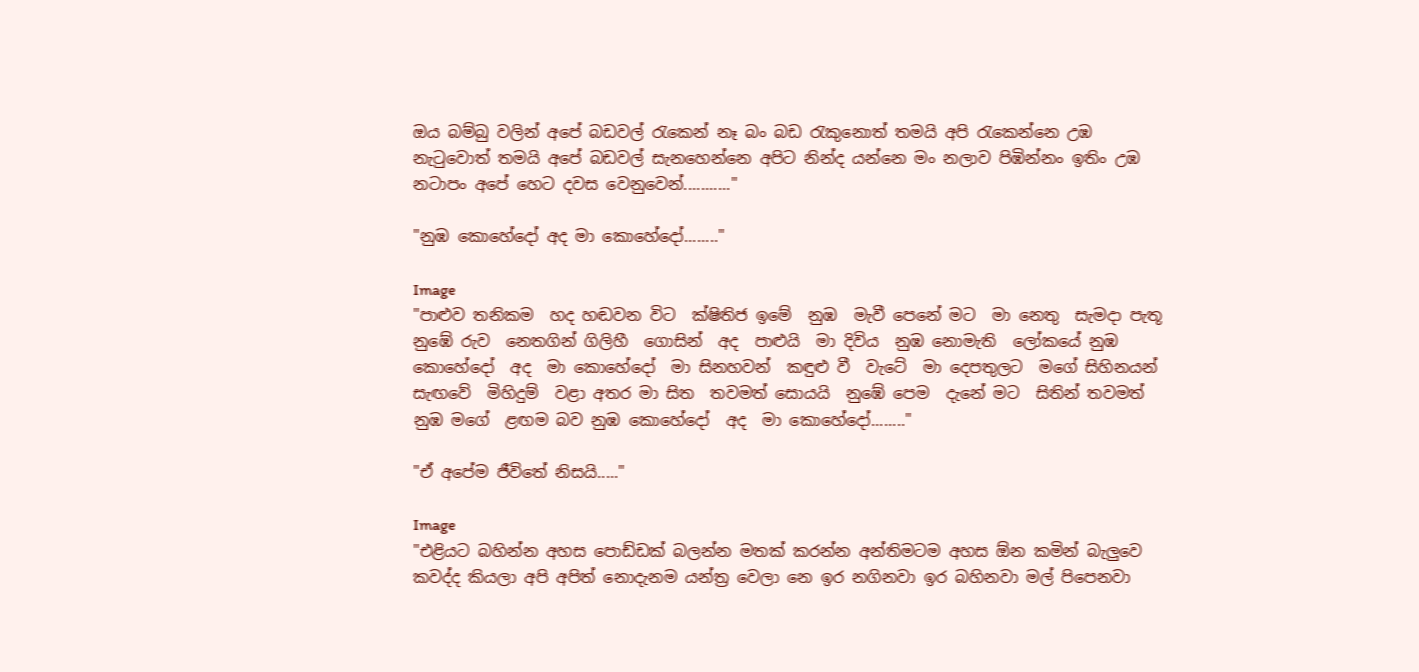ඔය බම්බු වලින් අපේ බඩවල් රැකෙන් නෑ බං බඩ රැකුනොත් තමයි අපි රැකෙන්නෙ උඹ නැටුවොත් තමයි අපේ බඩවල් සැනහෙන්නෙ අපිට නින්ද යන්නෙ මං නලාව පිඹින්නං ඉතිං උඹ නටාපං අපේ හෙට දවස වෙනුවෙන්..........."

"නුඹ කොහේදෝ අද මා කොහේදෝ........"

Image
"පාළුව තනිකම  හද හඬවන විට  ක්ෂිතිජ ඉමේ  නුඹ  මැවී පෙනේ මට  මා නෙතු  සැමදා පැතූ  නුඹේ රුව  නෙතගින් ගිලිහී  ගොසින්  අද  පාළුයි  මා දිවිය  නුඹ නොමැති  ලෝකයේ නුඹ කොහේදෝ  අද  මා කොහේදෝ  මා සිනහවන්  කඳුළු වී  වැටේ  මා දෙපතුලට  මගේ සිහිනයන්  සැඟවේ  මිහිදුම්  වළා අතර මා සිත  තවමත් සොයයි  නුඹේ පෙම  දැනේ මට  සිතින් තවමත්  නුඹ මගේ  ළඟම බව නුඹ කොහේදෝ  අද  මා කොහේදෝ........"

"ඒ අපේම ජීවිතේ නිසයි....."

Image
"එළියට බහින්න අහස පොඩ්ඩක් බලන්න මතක් කරන්න අන්තිමටම අහස ඕන කමින් බැලුවෙ කවද්ද කියලා අපි අපිත් නොදැනම යන්ත්‍ර වෙලා නෙ ඉර නගිනවා ඉර බහිනවා මල් පිපෙනවා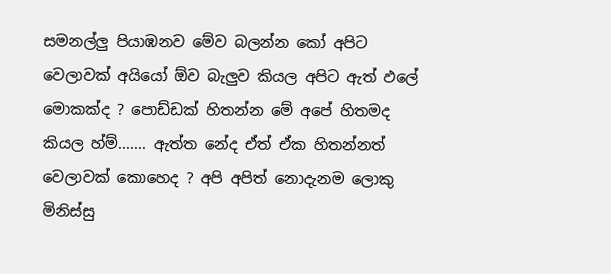සමනල්ලු පියාඹනව මේව බලන්න කෝ අපිට වෙලාවක් අයියෝ ඕව බැලුව කියල අපිට ඇත් ඵලේ මොකක්ද ? පොඩ්ඩක් හිතන්න මේ අපේ හිතමද කියල හ්ම්....... ඇත්ත නේද ඒත් ඒක හිතන්නත් වෙලාවක් කොහෙද ? අපි අපිත් නොදැනම ලොකු මිනිස්සු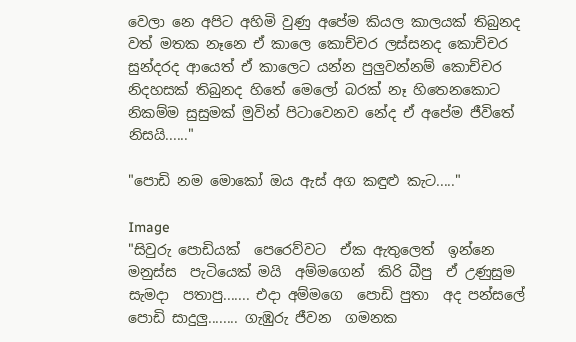වෙලා නෙ අපිට අහිමි වුණු අපේම කියල කාලයක් තිබුනද වත් මතක නෑනෙ ඒ කාලෙ කොච්චර ලස්සනද කොච්චර සුන්දරද ආයෙත් ඒ කාලෙට යන්න පුලුවන්නම් කොච්චර නිදහසක් තිබුනද හිතේ මෙලෝ බරක් නෑ හිතෙනකොට නිකම්ම සුසුමක් මුවින් පිටාවෙනව නේද ඒ අපේම ජීවිතේ නිසයි......"

"පොඩි නම ‍මොකෝ ඔය ඇස් අග කඳුළු කැට....."

Image
"සිවුරු පොඩියක්  පෙරෙව්වට  ඒක ඇතුලෙත්  ඉන්නෙ  මනුස්ස  පැටියෙක් මයි  අම්මගෙන්  කිරි බීපු  ඒ උණුසුම  සැමදා  පතාපු....... එදා අම්මගෙ  පොඩි පුතා  අද පන්සලේ  පොඩි සාදුලු........ ගැඹුරු ජීවන  ගමනක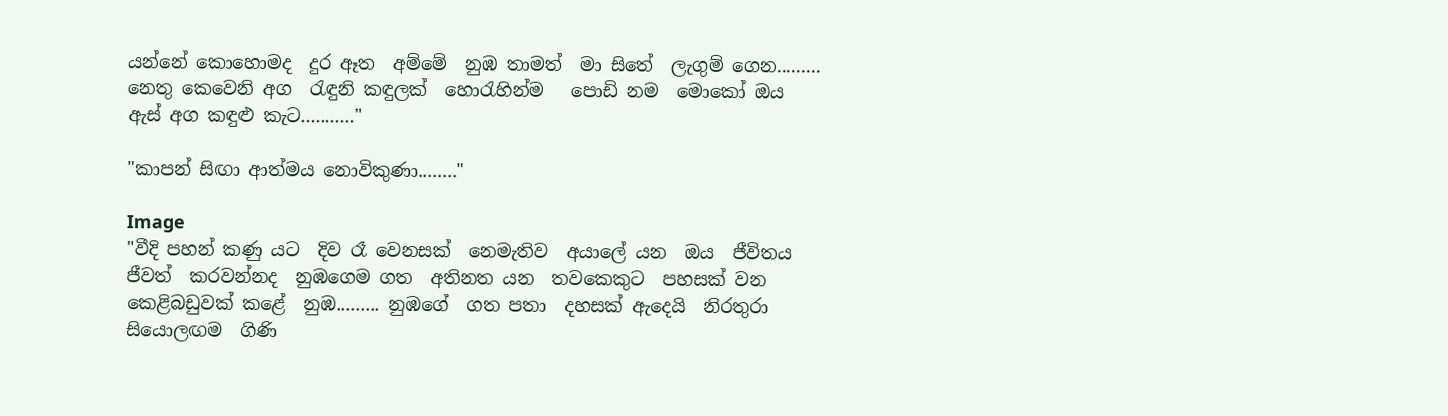යන්නේ කොහොමද  දුර ඈත  අම්මේ  නුඹ තාමත්  මා සිතේ  ලැගුම් ගෙන......... නෙතු කෙවෙනි අග  රැඳුනි කඳුලක්  හොරැහින්ම   පොඩි නම  මොකෝ ඔය  ඇස් අග කඳුළු කැට..........."

"කාපන් සිඟා ආත්මය නොවිකුණා........"

Image
"වීදි පහන් කණු යට  දිව රෑ වෙනසක්  නෙමැතිව  අයාලේ යන  ඔය  ජීවිතය  ජීවත්  කරවන්නද  නුඹගෙම ගත  අතිනත යන  තවකෙකුට  පහසක් වන  කෙළිබඩුවක් කළේ  නුඹ......... නුඹගේ  ගත පතා  දහසක් ඇදෙයි  නිරතුරා  සියොලඟම  ගිණි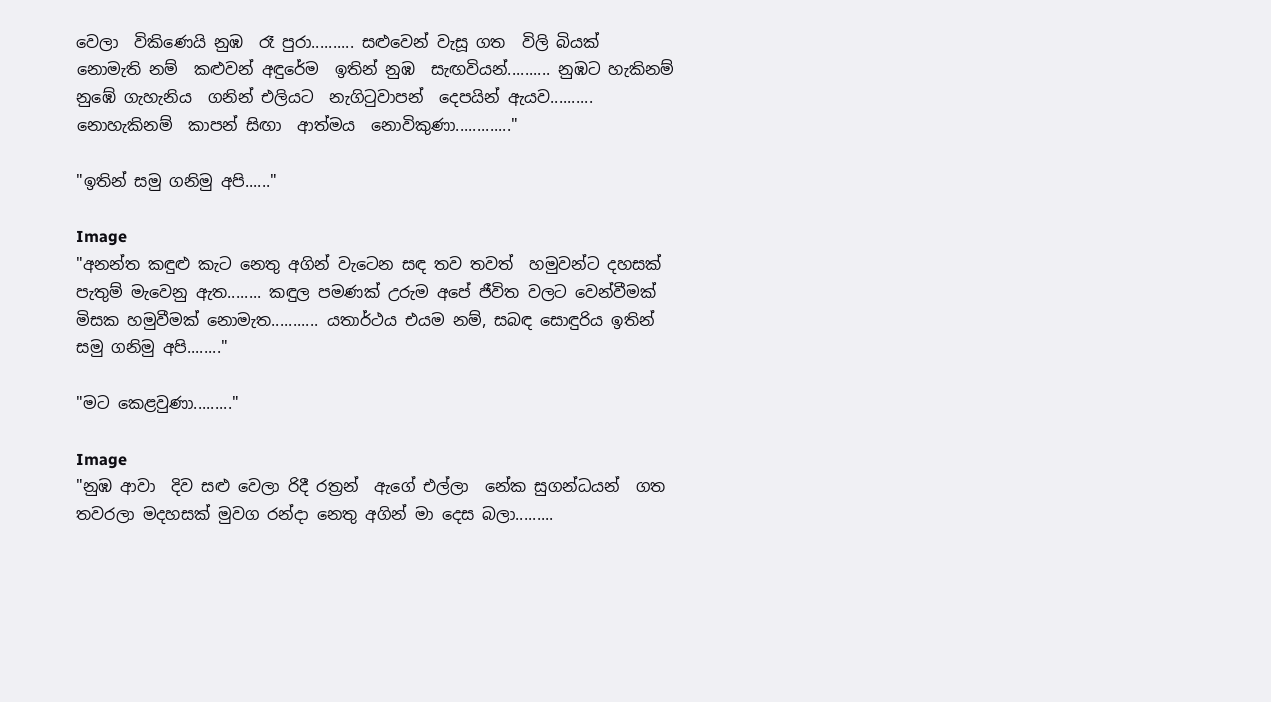වෙලා  විකිණෙයි නුඹ  රෑ පුරා.......... සළුවෙන් වැසූ ගත  විලි බියක්  නොමැති නම්  කළුවන් අඳුරේම  ඉතින් නුඹ  සැඟවියන්.......... නුඹට හැකිනම්  නුඹේ ගැහැනිය  ගනින් එලියට  නැගිටුවාපන්  දෙපයින් ඇයව.......... නොහැකිනම්  කාපන් සිඟා  ආත්මය  නොවිකුණා............."

"ඉතින් සමු ගනිමු අපි......"

Image
"අනන්ත කඳුළු කැට නෙතු අගින් වැටෙන සඳ තව තවත්  හමුවන්ට දහසක් පැතුම් මැවෙනු ඇත........ කඳුල පමණක් උරුම අපේ ජීවිත වලට වෙන්වීමක් මිසක හමුවීමක් නොමැත........... යතාර්ථය එයම නම්, සබඳ සොඳුරිය ඉතින් සමු ගනිමු අපි........"

"මට කෙළවුණා........."

Image
"නුඹ ආවා  දිව සළු වෙලා රිදී රත්‍රන්  ඇගේ එල්ලා  නේක සුගන්ධයන්  ගත තවරලා මදහසක් මුවග රන්දා නෙතු අගින් මා දෙස බලා.........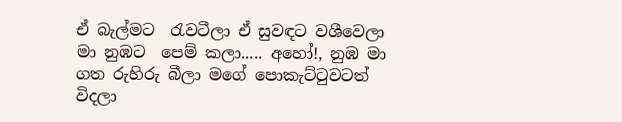ඒ බැල්මට  රැවටීලා ඒ සුවඳට වශීවෙලා මා නුඹට  පෙම් කලා..... අහෝ!, නුඹ මා ගත රුහිරු බීලා මගේ පොකැට්ටුවටත් විදලා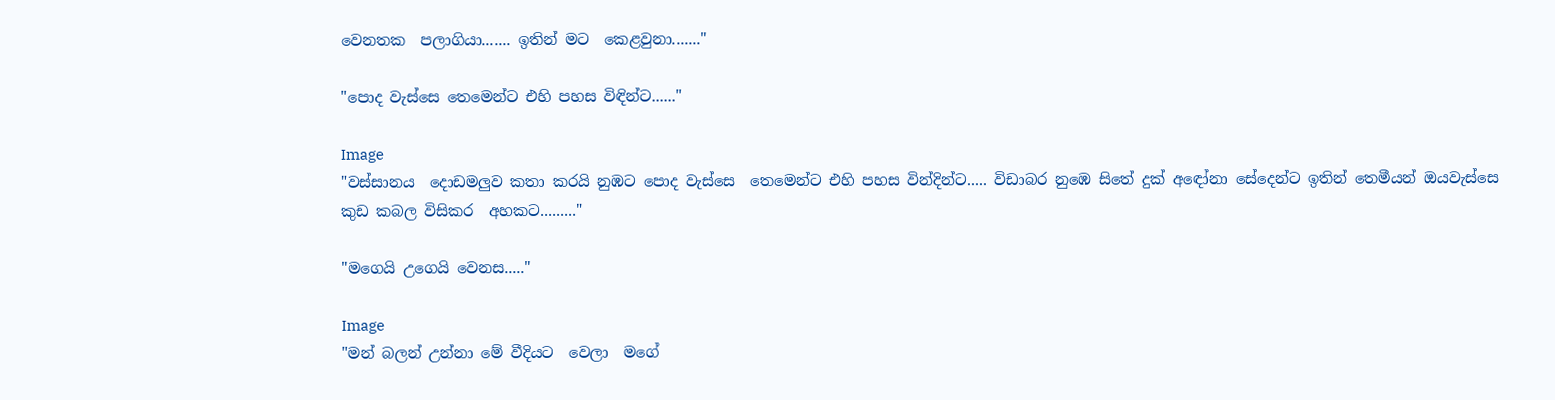වෙනතක  පලාගියා....... ඉතින් මට  කෙළවුනා......."

"පොද වැස්සෙ තෙමෙන්ට එහි පහස විඳින්ට......"

Image
"වස්සානය  දොඩමලුව කතා කරයි නුඹට පොද වැස්සෙ  තෙමෙන්ට එහි පහස වින්දින්ට..... විඩාබර නුඹෙ සිතේ දුක් අඳෝනා සේදෙන්ට ඉතින් තෙමීයන් ඔයවැස්සෙ කුඩ කබල විසිකර  අහකට........."

"මගෙයි උගෙයි වෙනස....."

Image
"මන් බලන් උන්නා මේ වීදියට  වෙලා  මගේ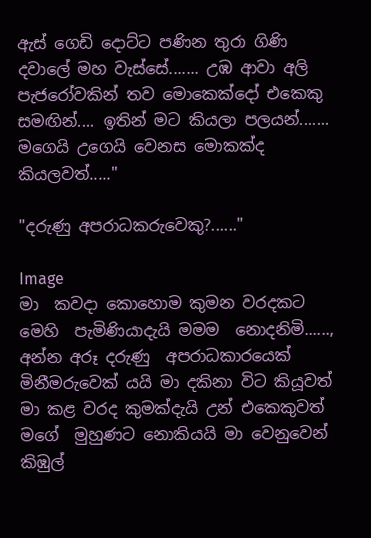ඇස් ගෙඩි දොට්ට පණින තුරා ගිණි දවාලේ මහ වැස්සේ....... උඹ ආවා අලි පැජරෝවකින් තව මොකෙක්දෝ එකෙකු සමඟින්.... ඉතින් මට කියලා පලයන්....... මගෙයි උගෙයි වෙනස මොකක්ද  කියලවත්....."

"දරුණු අපරාධකරුවෙකු?......"

Image
මා  කවදා කොහොම කුමන වරදකට මෙහි  පැමිණියාදැයි මමම  නොදනිමි......, අන්න අරූ දරුණු  අපරාධකාරයෙක් මිනීමරුවෙක් යයි මා දකිනා විට කියූවත් මා කළ වරද කුමක්දැයි උන් එකෙකුවත් මගේ  මුහුණට නොකියයි මා වෙනුවෙන් කිඹුල්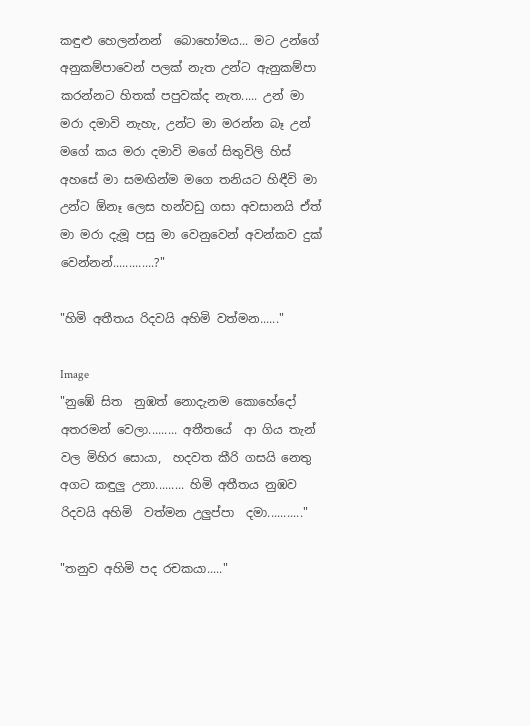කඳුළු හෙලන්නන්  බොහෝමය... මට උන්ගේ අනුකම්පාවෙන් පලක් නැත උන්ට ඇනුකම්පා කරන්නට හිතක් පපුවක්ද නැත..... උන් මා  මරා දමාවි නැහැ, උන්ට මා මරන්න බෑ උන් මගේ කය මරා දමාවි මගේ සිතුවිලි හිස් අහසේ මා සමඟින්ම මගෙ තනියට හිඳීවි මා උන්ට ඕනෑ ලෙස හන්වඩු ගසා අවසානයි ඒත්  මා මරා දැමූ පසු මා වෙනුවෙන් අවන්කව දුක් වෙන්නන්.............?"

"හිමි අතීතය රිදවයි අහිමි වත්මන......"

Image
"නුඹේ සිත  නුඹත් නොදැනම කොහේදෝ  අතරමන් වෙලා......... අතීතයේ  ආ ගිය තැන් වල මිහිර සොයා,  හදවත කීරි ගසයි නෙතු අගට කඳුලු උනා......... හිමි අතීතය නුඹව  රිදවයි අහිමි  වත්මන උලුප්පා  දමා..........."

"තනුව අහිමි පද රචකයා....."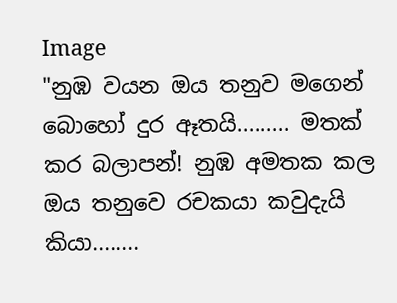Image
"නුඹ වයන ඔය තනුව මගෙන් බොහෝ දුර ඈතයි......... මතක් කර බලාපන්! නුඹ අමතක කල ඔය තනුවෙ රචකයා කවුදැයි කියා........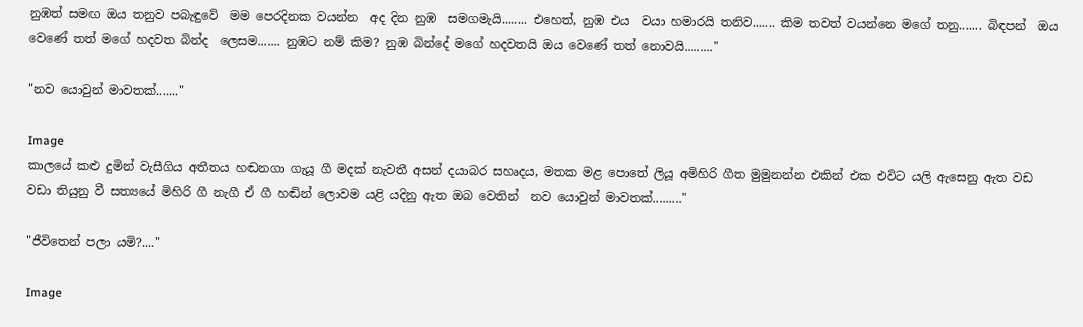නුඹත් සමඟ ඔය තනුව පබැඳුවේ  මම පෙරදිනක වයන්න  අද දින නුඹ  සමගමැයි........ එහෙත්, නුඹ එය  වයා හමාරයි තනිව....... කිම තවත් වයන්නෙ මගේ තනු....... බිඳපන්  ඔය වෙණේ තත් මගේ හදවත බින්ද  ලෙසම....... නුඹට නම් කිම? නුඹ බින්දේ මගේ හදවතයි ඔය වෙණේ තත් නොවයි........."

"නව යොවුන් මාවතක්......."

Image
කාලයේ කළු දුමින් වැසීගිය අතීතය හඬනගා ගැයූ ගී මදක් නැවතී අසන් දයාබර සහෘදය, මතක මළ පොතේ ලියූ අමිහිරි ගීත මුමුනන්න එකින් එක එවිට යලි ඇසෙනු ඇත වඩ වඩා තියුනු වී සත්‍යයේ මිහිරි ගී නැගී ඒ ගී හඬින් ලොවම යළි යදිනු ඇත ඔබ වෙතින්  නව යොවුන් මාවතක්........."

"ජීවිතෙන් පලා යමි?...."

Image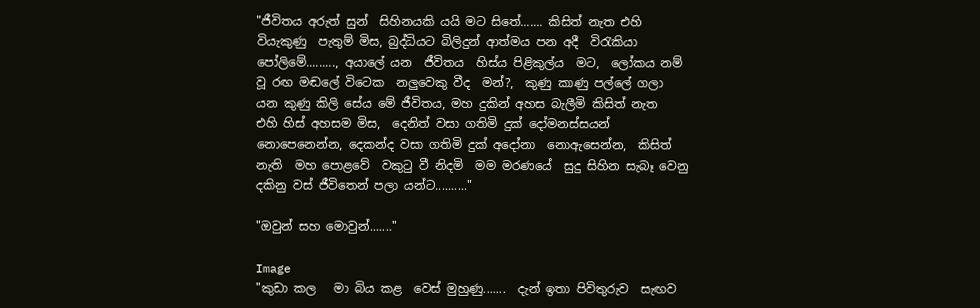"ජීවිතය අරුත් සුන්  සිහිනයකි යයි මට සිතේ....... කිසිත් නැත එහි වියැකුණු  පැතුම් මිස, බුද්ධියට බිලිදුන් ආත්මය පන අදී  විරැකියා පෝලිමේ........., අයාලේ යන  ජීවිතය  හිස්ය පිළිකුල්ය  මට,  ලෝකය නම් වූ රඟ මඬලේ විටෙක  නලුවෙකු වීද  මන්?,  කුණු කාණු පල්ලේ ගලා යන කුණු කිලි සේය මේ ජීවිතය, මහ දුකින් අහස බැලීමි කිසිත් නැත  එහි හිස් අහසම මිස,  දෙනිත් වසා ගතිමි දුක් දෝමනස්සයන් නොපෙනෙන්න, දෙකන්ද වසා ගතිමි දුක් අදෝනා  නොඇසෙන්න,  කිසිත් නැති  මහ පොළවේ  වකුටු වී නිදමි  මම මරණයේ  සුදු සිහින සැබෑ වෙනු දකිනු වස් ජීවිතෙන් පලා යන්ට.........."

"ඔවුන් සහ මොවුන්......."

Image
"කුඩා කල   මා බිය කළ  වෙස් මුහුණු.......  දැන් ඉතා පිවිතුරුව  සැඟව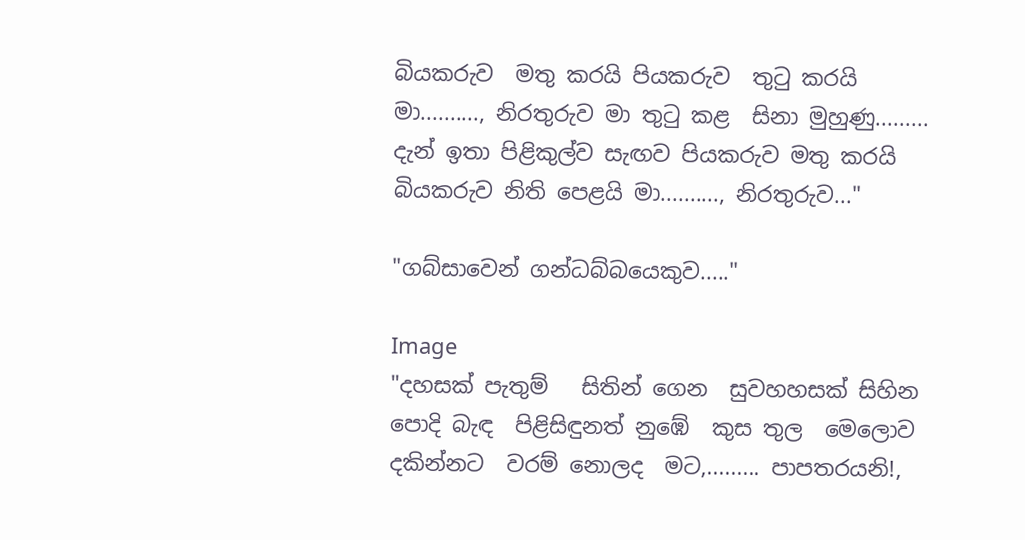බියකරුව  මතු කරයි පියකරුව  තුටු කරයි  මා.........., නිරතුරුව මා තුටු කළ  සිනා මුහුණු.........  දැන් ඉතා පිළිකුල්ව සැඟව පියකරුව මතු කරයි බියකරුව නිති පෙළයි මා.........., නිරතුරුව..."

"ගබ්සාවෙන් ගන්ධබ්බයෙකුව....."

Image
"දහසක් පැතුම්   සිතින් ගෙන  සුවහහසක් සිහින  පොදි බැඳ  පිළිසිඳුනත් නුඹේ  කුස තුල  මෙලොව දකින්නට  වරම් නොලද  මට,......... පාපතරයනි!,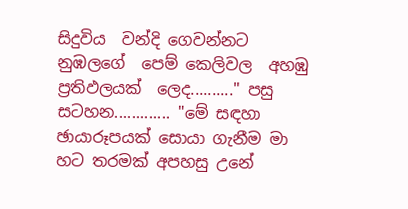සිදුවිය  වන්දි ගෙවන්නට  නුඹලගේ  පෙම් කෙලිවල  අහඹු  ප්‍රතිඵලයක්  ලෙද.........." පසු සටහන............. "මේ සඳහා ඡායාරූපයක් සොයා ගැනීම මා හට තරමක් අපහසු උනේ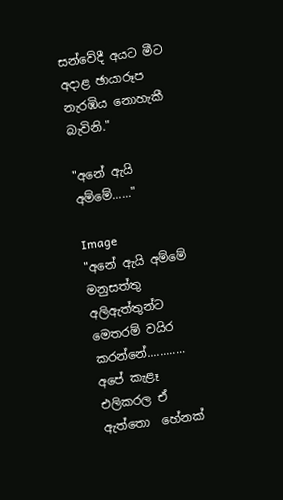සන්වේදී අයට මීට අදාළ ඡායාරූප නැරඹිය නොහැකී බැවිනි."

"අනේ ඇයි අම්මේ......"

Image
"අනේ ඇයි අම්මේ මනුසත්තු අලිඇත්තුන්ට මෙතරම් වයිර  කරන්නේ............ අපේ කැළෑ එලිකරල ඒ ඇත්තො  හේනක්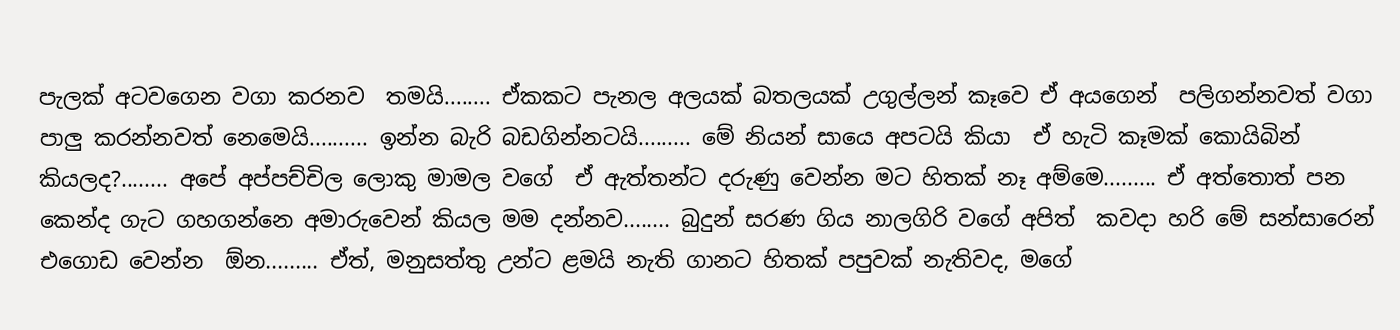පැලක් අටවගෙන වගා කරනව  තමයි........ ඒකකට පැනල අලයක් බතලයක් උගුල්ලන් කෑවෙ ඒ අයගෙන්  පලිගන්නවත් වගා පාලු කරන්නවත් නෙමෙයි.......... ඉන්න බැරි බඩගින්නටයි......... මේ නියන් සායෙ අපටයි කියා  ඒ හැටි කෑමක් කොයිබින් කියලද?........ අපේ අප්පච්චිල ලොකු මාමල වගේ  ඒ ඇත්තන්ට දරුණු වෙන්න මට හිතක් නෑ අම්මෙ......... ඒ අත්තොත් පන කෙන්ද ගැට ගහගන්නෙ අමාරුවෙන් කියල මම දන්නව........ බුදුන් සරණ ගිය නාලගිරි වගේ අපිත්  කවදා හරි මේ සන්සාරෙන්  එගොඩ වෙන්න  ඕන......... ඒත්, මනුසත්තු උන්ට ළමයි නැති ගානට හිතක් පපුවක් නැතිවද, මගේ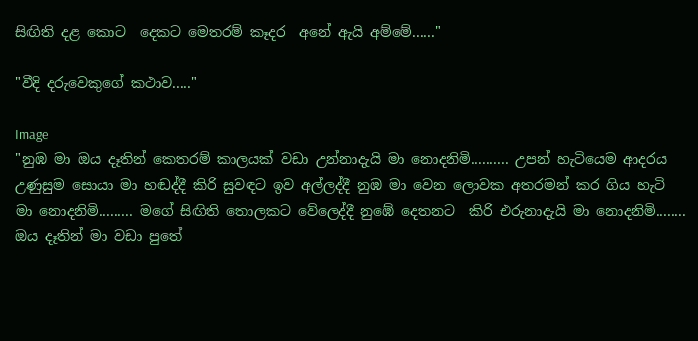සිඟිති දළ කොට  දෙකට මෙතරම් කෑදර  අනේ ඇයි අම්මේ......"

"වීදි දරුවෙකුගේ කථාව....."

Image
"නුඹ මා ඔය දෑතින් කෙතරම් කාලයක් වඩා උන්නාදැයි මා නොදනිමි.......... උපන් හැටියෙම ආදරය උණුසුම සොයා මා හඬද්දී කිරි සුවඳට ඉව අල්ලද්දී නුඹ මා වෙන ලොවක අතරමන් කර ගිය හැටි  මා නොදනිමි......... මගේ සිඟිති තොලකට වේලෙද්දී නුඹේ දෙතනට  කිරි එරුනාදැයි මා නොදනිමි........ ඔය දෑතින් මා වඩා පුතේ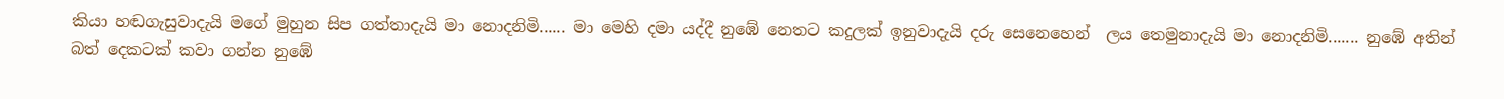කියා හඬගැසුවාදැයි මගේ මුහුන සිප ගත්තාදැයි මා නොදනිමි...... මා මෙහි දමා යද්දී නුඹේ නෙතට කදුලක් ඉනුවාදැයි දරු සෙනෙහෙන්  ලය තෙමුනාදැයි මා නොදනිමි....... නුඹේ අතින් බත් දෙකටක් කවා ගන්න නුඹේ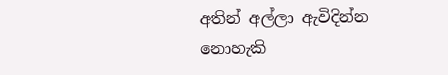අතින් අල්ලා ඇවිදින්න නොහැකි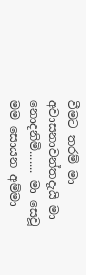වීමට තරම් මා අවාසනාවන්තදැයි මා නොදනිමි....... මා සෙවූ  මම සොයන අම්මා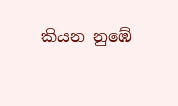කියන නුඹේ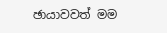ඡායාවවත් මම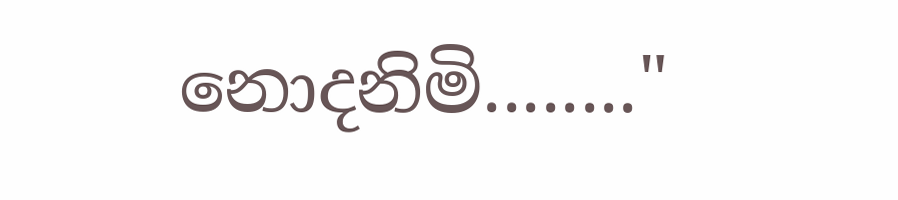නොදනිමි........"